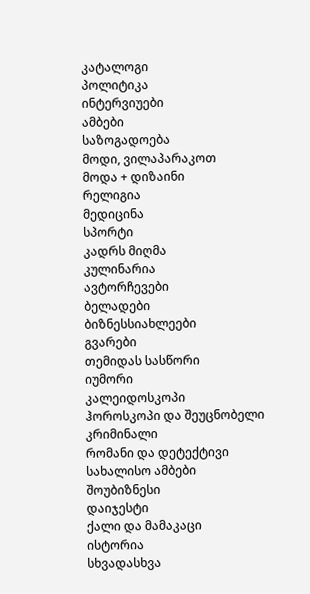კატალოგი
პოლიტიკა
ინტერვიუები
ამბები
საზოგადოება
მოდი, ვილაპარაკოთ
მოდა + დიზაინი
რელიგია
მედიცინა
სპორტი
კადრს მიღმა
კულინარია
ავტორჩევები
ბელადები
ბიზნესსიახლეები
გვარები
თემიდას სასწორი
იუმორი
კალეიდოსკოპი
ჰოროსკოპი და შეუცნობელი
კრიმინალი
რომანი და დეტექტივი
სახალისო ამბები
შოუბიზნესი
დაიჯესტი
ქალი და მამაკაცი
ისტორია
სხვადასხვა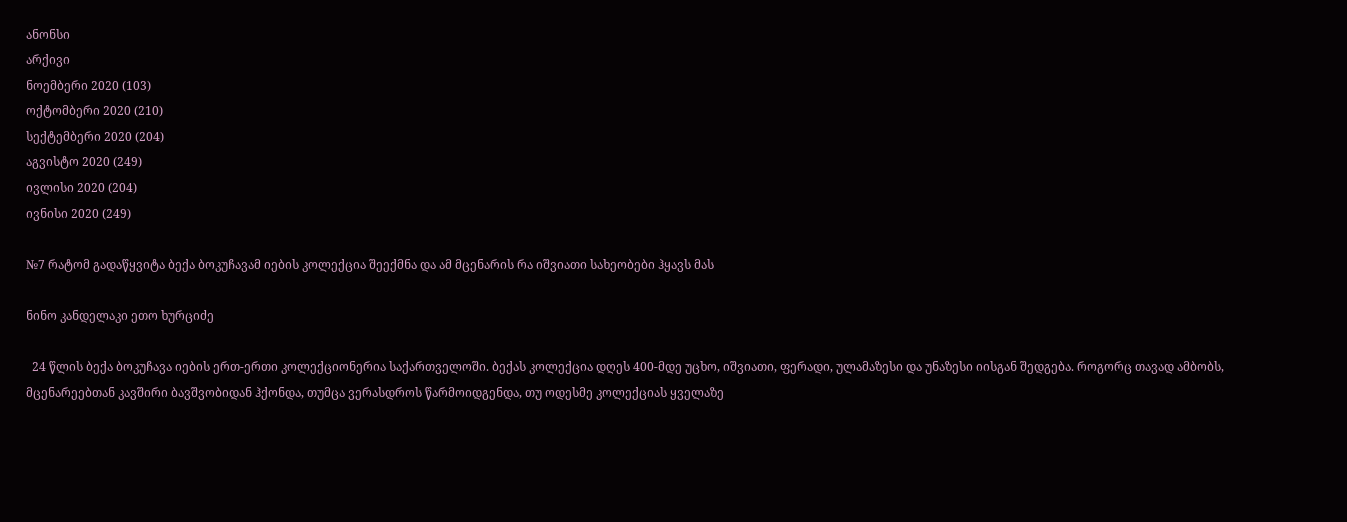ანონსი
არქივი
ნოემბერი 2020 (103)
ოქტომბერი 2020 (210)
სექტემბერი 2020 (204)
აგვისტო 2020 (249)
ივლისი 2020 (204)
ივნისი 2020 (249)

№7 რატომ გადაწყვიტა ბექა ბოკუჩავამ იების კოლექცია შეექმნა და ამ მცენარის რა იშვიათი სახეობები ჰყავს მას

ნინო კანდელაკი ეთო ხურციძე

  24 წლის ბექა ბოკუჩავა იების ერთ-ერთი კოლექციონერია საქართველოში. ბექას კოლექცია დღეს 400-მდე უცხო, იშვიათი, ფერადი, ულამაზესი და უნაზესი იისგან შედგება. როგორც თავად ამბობს,
მცენარეებთან კავშირი ბავშვობიდან ჰქონდა, თუმცა ვერასდროს წარმოიდგენდა, თუ ოდესმე კოლექციას ყველაზე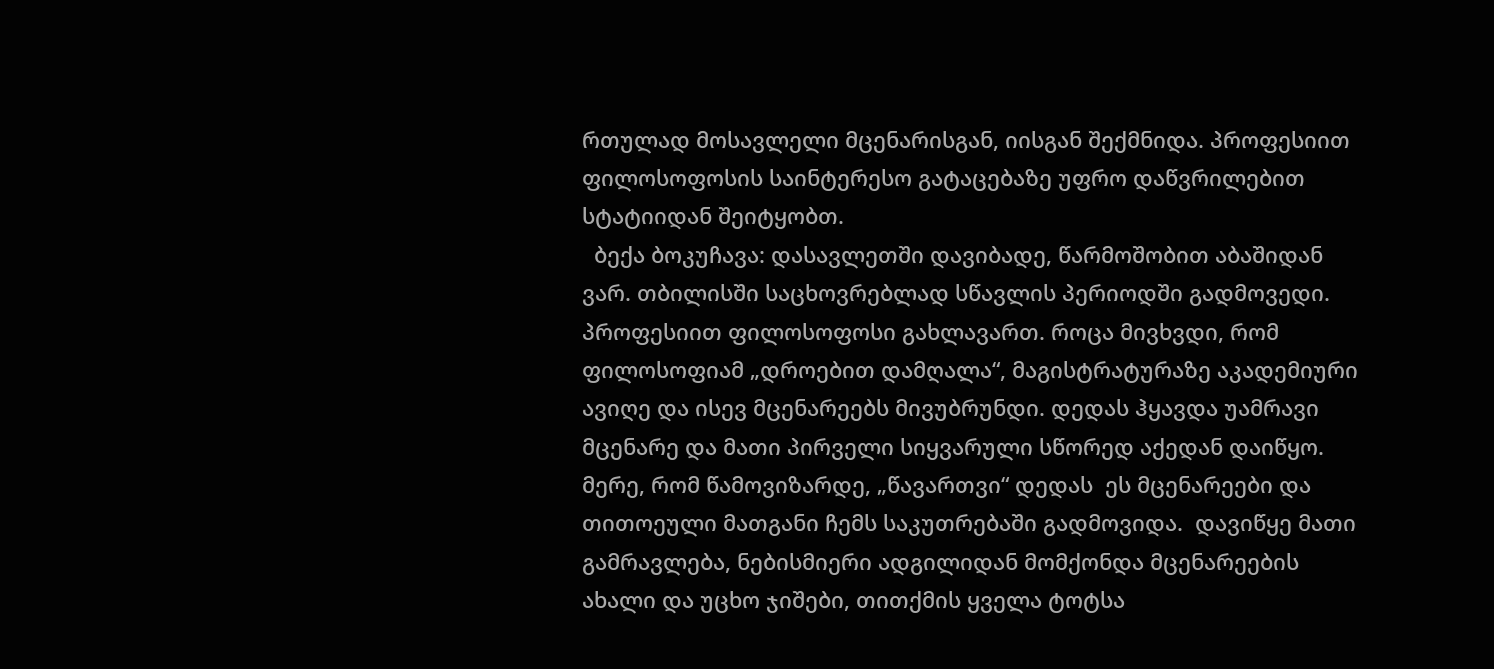რთულად მოსავლელი მცენარისგან, იისგან შექმნიდა. პროფესიით ფილოსოფოსის საინტერესო გატაცებაზე უფრო დაწვრილებით სტატიიდან შეიტყობთ.
  ბექა ბოკუჩავა: დასავლეთში დავიბადე, წარმოშობით აბაშიდან ვარ. თბილისში საცხოვრებლად სწავლის პერიოდში გადმოვედი. პროფესიით ფილოსოფოსი გახლავართ. როცა მივხვდი, რომ ფილოსოფიამ „დროებით დამღალა“, მაგისტრატურაზე აკადემიური ავიღე და ისევ მცენარეებს მივუბრუნდი. დედას ჰყავდა უამრავი მცენარე და მათი პირველი სიყვარული სწორედ აქედან დაიწყო. მერე, რომ წამოვიზარდე, „წავართვი“ დედას  ეს მცენარეები და თითოეული მათგანი ჩემს საკუთრებაში გადმოვიდა.  დავიწყე მათი გამრავლება, ნებისმიერი ადგილიდან მომქონდა მცენარეების ახალი და უცხო ჯიშები, თითქმის ყველა ტოტსა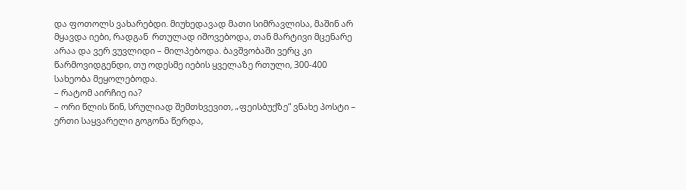და ფოთოლს ვახარებდი. მიუხედავად მათი სიმრავლისა, მაშინ არ მყავდა იები, რადგან  რთულად იშოვებოდა, თან მარტივი მცენარე არაა და ვერ ვუვლიდი – მილპებოდა. ბავშვობაში ვერც კი წარმოვიდგენდი, თუ ოდესმე იების ყველაზე რთული, 300-400 სახეობა მეყოლებოდა.
– რატომ აირჩიე ია?
– ორი წლის წინ, სრულიად შემთხვევით, „ფეისბუქზე“ ვნახე პოსტი – ერთი საყვარელი გოგონა წერდა,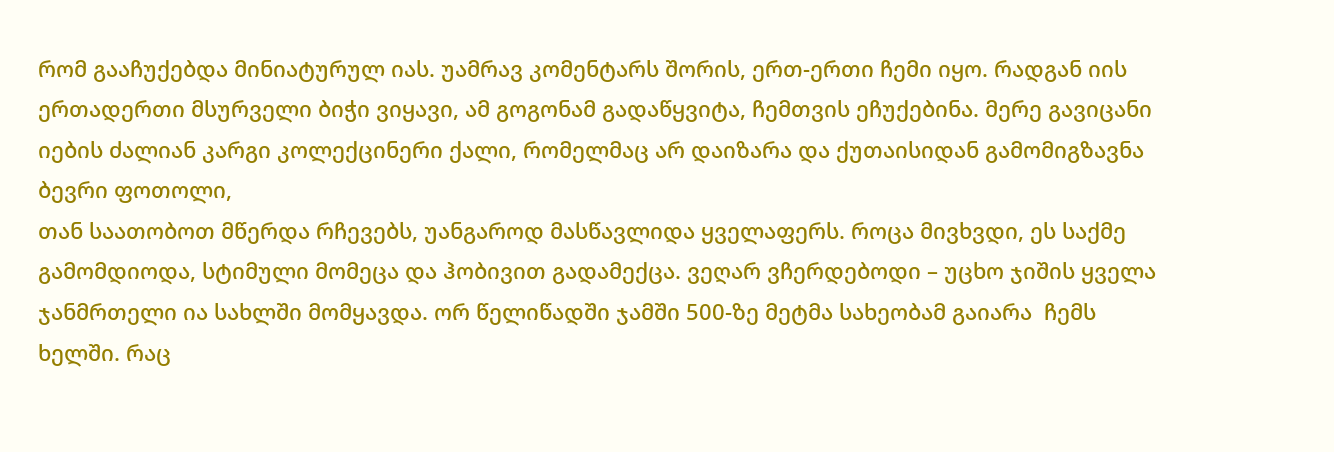რომ გააჩუქებდა მინიატურულ იას. უამრავ კომენტარს შორის, ერთ-ერთი ჩემი იყო. რადგან იის ერთადერთი მსურველი ბიჭი ვიყავი, ამ გოგონამ გადაწყვიტა, ჩემთვის ეჩუქებინა. მერე გავიცანი იების ძალიან კარგი კოლექცინერი ქალი, რომელმაც არ დაიზარა და ქუთაისიდან გამომიგზავნა ბევრი ფოთოლი,
თან საათობოთ მწერდა რჩევებს, უანგაროდ მასწავლიდა ყველაფერს. როცა მივხვდი, ეს საქმე გამომდიოდა, სტიმული მომეცა და ჰობივით გადამექცა. ვეღარ ვჩერდებოდი – უცხო ჯიშის ყველა ჯანმრთელი ია სახლში მომყავდა. ორ წელიწადში ჯამში 500-ზე მეტმა სახეობამ გაიარა  ჩემს ხელში. რაც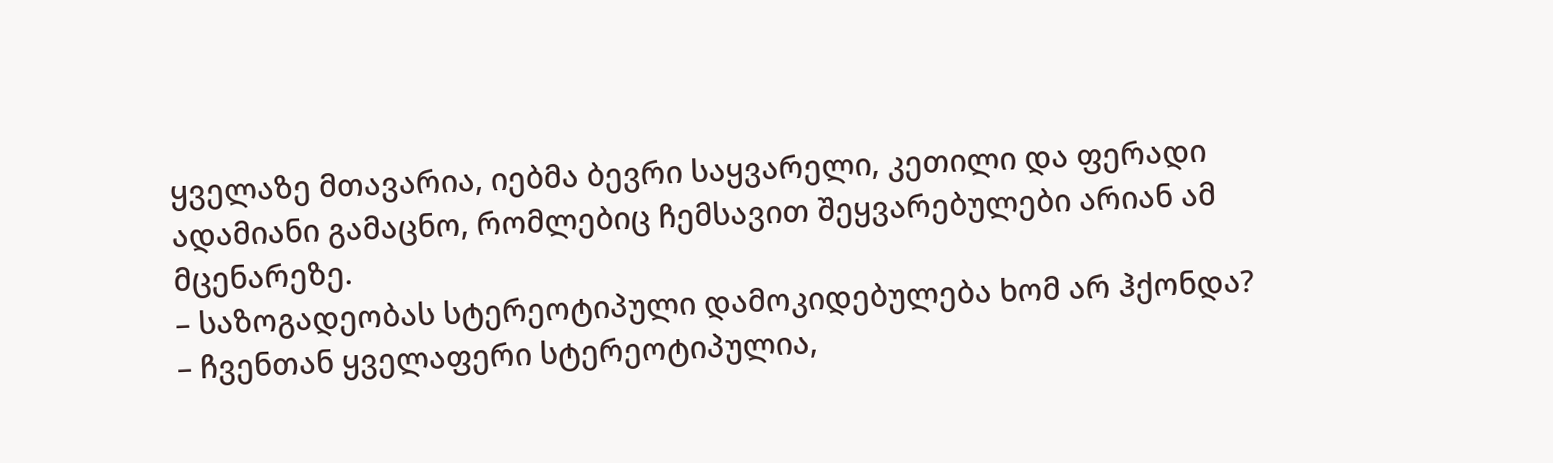ყველაზე მთავარია, იებმა ბევრი საყვარელი, კეთილი და ფერადი ადამიანი გამაცნო, რომლებიც ჩემსავით შეყვარებულები არიან ამ მცენარეზე.
– საზოგადეობას სტერეოტიპული დამოკიდებულება ხომ არ ჰქონდა?
– ჩვენთან ყველაფერი სტერეოტიპულია,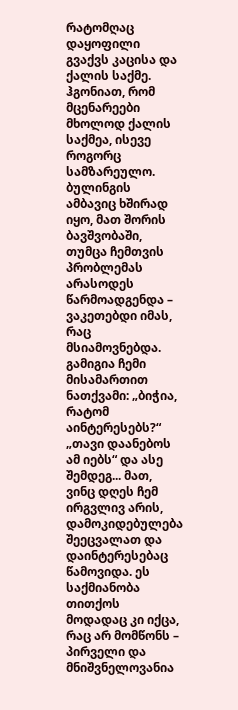რატომღაც დაყოფილი გვაქვს კაცისა და ქალის საქმე. ჰგონიათ, რომ მცენარეები მხოლოდ ქალის საქმეა, ისევე როგორც სამზარეულო. ბულინგის ამბავიც ხშირად იყო, მათ შორის ბავშვობაში, თუმცა ჩემთვის პრობლემას არასოდეს წარმოადგენდა – ვაკეთებდი იმას, რაც მსიამოვნებდა. გამიგია ჩემი მისამართით ნათქვამი: „ბიჭია, რატომ აინტერესებს?“ „თავი დაანებოს ამ იებს“ და ასე შემდეგ... მათ, ვინც დღეს ჩემ ირგვლივ არის, დამოკიდებულება შეეცვალათ და დაინტერესებაც წამოვიდა. ეს საქმიანობა თითქოს მოდადაც კი იქცა, რაც არ მომწონს – პირველი და
მნიშვნელოვანია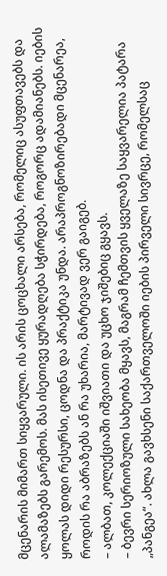მცენარის მიმართ სიყვარული. ის არის ცოცხალი არსება, რომელიც ასუფთავებს და ალამაზებს გარემოს. მას ისეთივე ყურადღება სჭირდება, როგორც ადამიანებს. იების ყოლას დიდი რესურსი, ცოდნა და პრაქტიკა უნდა. არაპროგნოზირებადი მცენარეა, როდის რა აბრაზებს ან რა უხარია, მარტივად ვერ გაიგებ.
– ალბათ, კოლექციაში იშვიათი და უცხო ჯიშებიც გყავს.
– ბევრი სერიოზული სახეობა მყავს, მაგრამ ჩემთვის ყველაზე საყვარელია პატარა „პანგეა“. ახლა გავხსენი საქართველოში იების პირველი სივრცე, რომელსაც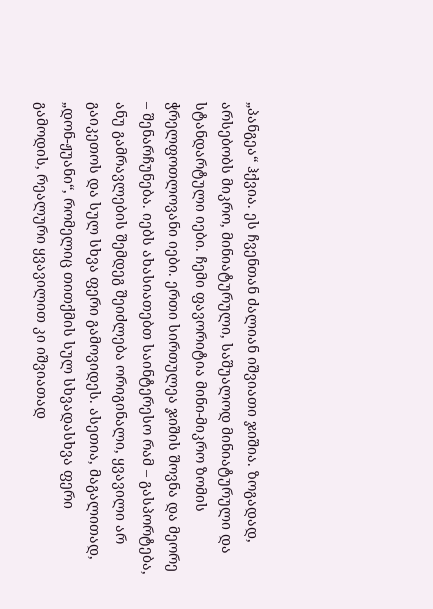„პანგეა“ ჰქვია. ეს ჩვენთან ძალიან იშვიათი ჯიშია. ზოგადად, არსებობს მიკრო, მინიატურული, საშუალოდ მინიატურული და სტანდარტული იები. ჩემი ფავორიტია მინი-მიკრო ზომის ჭრელფოთლოვანი იები. ერთი სირთულეა ჯიშის შოვნა და მეორე – შენარჩუნება. იებს ახასიათებთ საინტერესო რამ – გასპორტება, ანუ გამრავლების შემდეგ შეიძლება ორიგინალი, ყვავილი არ გაიკეთოს და სულ სხვა ფერი გამოვიდეს. ასეთია, მაგალითად, „დონ-ჟუანი“, რომელიც თითქმის სულ სხვადასხვა ფერი გამოდის, რეალური ყვავილით კი იშვიათად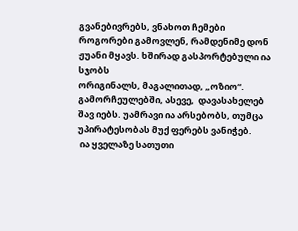გვანებივრებს, ვნახოთ ჩემები როგორები გამოვლენ, რამდენიმე დონ ჟუანი მყავს. ხშირად გასპორტებული ია სჯობს
ორიგინალს, მაგალითად, „ოზიო“. გამორჩეულებში, ასევე,  დავასახელებ შავ იებს. უამრავი ია არსებობს, თუმცა უპირატესობას მუქ ფერებს ვანიჭებ.
 ია ყველაზე სათუთი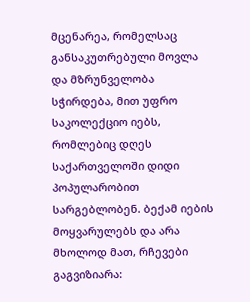მცენარეა, რომელსაც განსაკუთრებული მოვლა და მზრუნველობა სჭირდება, მით უფრო საკოლექციო იებს, რომლებიც დღეს საქართველოში დიდი პოპულარობით სარგებლობენ. ბექამ იების მოყვარულებს და არა მხოლოდ მათ, რჩევები გაგვიზიარა: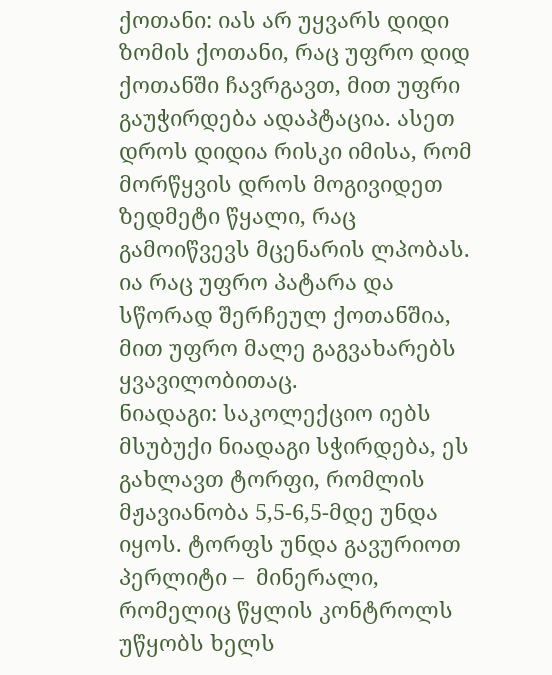ქოთანი: იას არ უყვარს დიდი ზომის ქოთანი, რაც უფრო დიდ ქოთანში ჩავრგავთ, მით უფრი გაუჭირდება ადაპტაცია. ასეთ დროს დიდია რისკი იმისა, რომ მორწყვის დროს მოგივიდეთ ზედმეტი წყალი, რაც გამოიწვევს მცენარის ლპობას. ია რაც უფრო პატარა და სწორად შერჩეულ ქოთანშია, მით უფრო მალე გაგვახარებს ყვავილობითაც.
ნიადაგი: საკოლექციო იებს მსუბუქი ნიადაგი სჭირდება, ეს გახლავთ ტორფი, რომლის მჟავიანობა 5,5-6,5-მდე უნდა იყოს. ტორფს უნდა გავურიოთ პერლიტი –  მინერალი, რომელიც წყლის კონტროლს უწყობს ხელს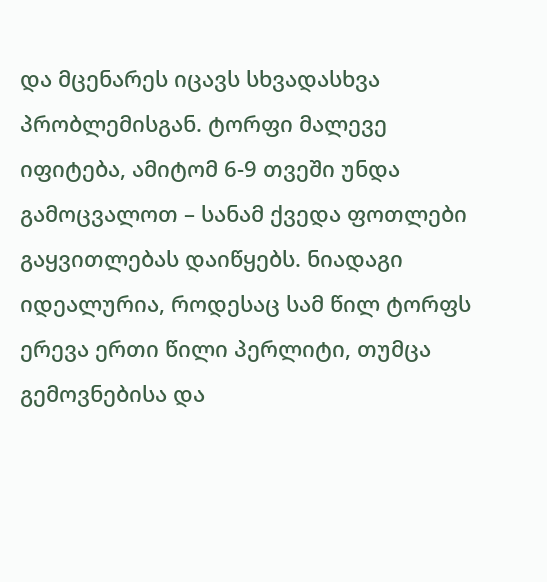და მცენარეს იცავს სხვადასხვა პრობლემისგან. ტორფი მალევე იფიტება, ამიტომ 6-9 თვეში უნდა გამოცვალოთ – სანამ ქვედა ფოთლები გაყვითლებას დაიწყებს. ნიადაგი იდეალურია, როდესაც სამ წილ ტორფს ერევა ერთი წილი პერლიტი, თუმცა გემოვნებისა და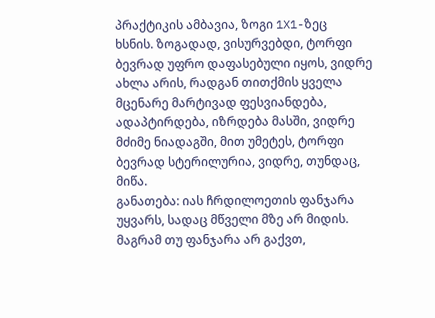პრაქტიკის ამბავია, ზოგი 1X1-ზეც
ხსნის. ზოგადად, ვისურვებდი, ტორფი ბევრად უფრო დაფასებული იყოს, ვიდრე ახლა არის, რადგან თითქმის ყველა მცენარე მარტივად ფესვიანდება, ადაპტირდება, იზრდება მასში, ვიდრე მძიმე ნიადაგში, მით უმეტეს, ტორფი ბევრად სტერილურია, ვიდრე, თუნდაც, მიწა.
განათება: იას ჩრდილოეთის ფანჯარა უყვარს, სადაც მწველი მზე არ მიდის. მაგრამ თუ ფანჯარა არ გაქვთ,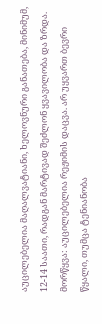აუცილებელია მაღალვატიანი, ხელოვნური განათება, მინიმუმ, 12-14 საათი, რადგან მარტივად შეძლონ ყვავილობა და ზრდა.
მორწყვა: აუცილებელია რეჟიმის დაცვა. არ უყვართ ბევრი წყალი, თუმცა ტენიანობა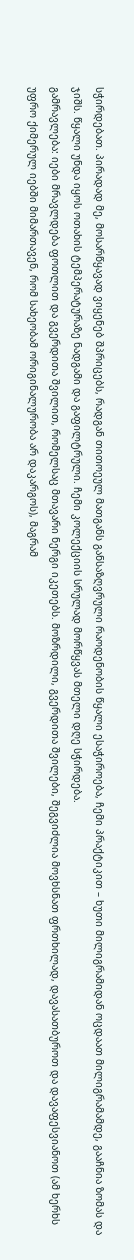სჭირდებათ. პირადად მე, მოსარწყავად ვიყენებ შპრიცებს, რადგან თითოეულ მათგანს განსაზღვრული რაოდენობის წყალი ესაჭიროება, ჩემი პრაქტიკით – ხუთი მილიგრამიდან ოცდაათ მილიგრამამდე, გააჩნია ზომას და ჯიშს. წყალი უნდა იყოს ოთახის ტემპერატურაზე ნადგამი და გაფილტრული. ჩემი კოლექციის სრულად მორწყვას მთელი დღე სჭირდება.
გამრავლება: იები მრავლდება ფოთლით და გვერდითა შვილით, რომელსაც მთავარი ნერგი იკეთებს. მოზრდილი, გვერდითა შვილები, შეგვიძლია მოვხსნათ ფრთხილად, დავასათბუროთ და დავაფესვიანოთ (ამ ხერხს უფრო ქიმერულ იებში მიმართავენ, რომ სახეობამ ორიგინალურობა არ დაკარგოს), მაგრამ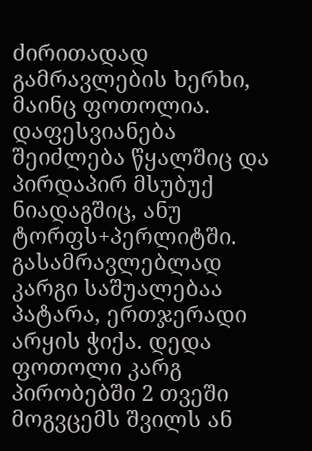ძირითადად გამრავლების ხერხი, მაინც ფოთოლია. დაფესვიანება შეიძლება წყალშიც და პირდაპირ მსუბუქ ნიადაგშიც, ანუ ტორფს+პერლიტში. გასამრავლებლად კარგი საშუალებაა პატარა, ერთჯერადი არყის ჭიქა. დედა ფოთოლი კარგ პირობებში 2 თვეში მოგვცემს შვილს ან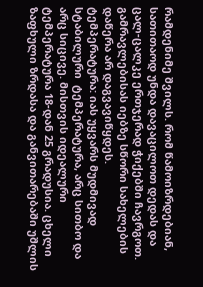რამდენიმე შვილს. რომ წამოიზრდებიან,  სათითაოდ უნდა დავაცილოთ დედას და ცალ-ცალკე ერთჯერად ჭიქებში ჩავრგოთ. გამრავლებისას იებზე სწორი სახელების დაწერა არ დაგვავიწყდეს.
ტემპერატურა: იას უყვარს მუდმივად სტაბილური  ტემპერატურა, არც სითბო და არც სიცივე. მისთვის იდეალური ტემპერატურა 18-დან 25 გრადუსია. ცხელი ზაფხული ზრდასა და განვითარებაში უშლის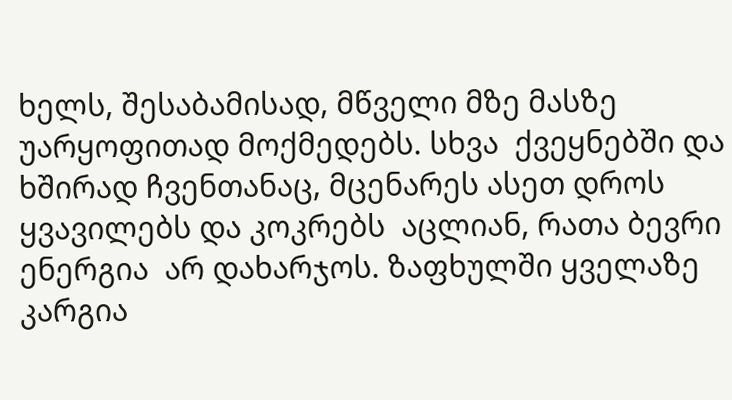ხელს, შესაბამისად, მწველი მზე მასზე უარყოფითად მოქმედებს. სხვა  ქვეყნებში და ხშირად ჩვენთანაც, მცენარეს ასეთ დროს ყვავილებს და კოკრებს  აცლიან, რათა ბევრი ენერგია  არ დახარჯოს. ზაფხულში ყველაზე კარგია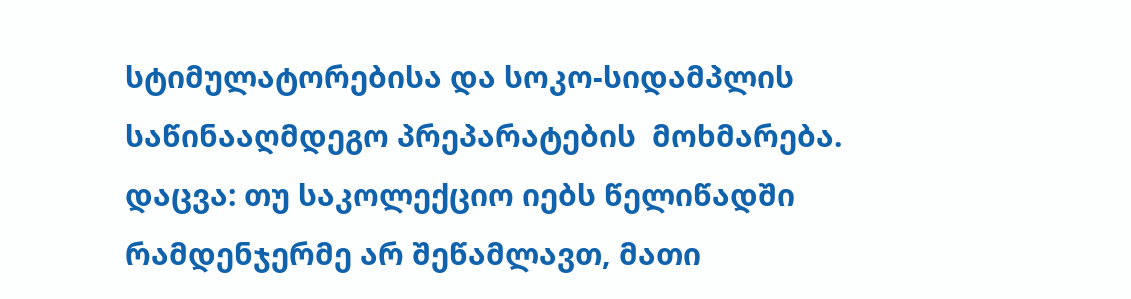სტიმულატორებისა და სოკო-სიდამპლის საწინააღმდეგო პრეპარატების  მოხმარება.
დაცვა: თუ საკოლექციო იებს წელიწადში რამდენჯერმე არ შეწამლავთ, მათი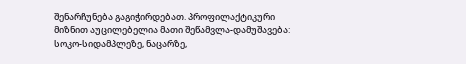შენარჩუნება გაგიჭირდებათ. პროფილაქტიკური მიზნით აუცილებელია მათი შეწამვლა-დამუშავება: სოკო-სიდამპლეზე, ნაცარზე,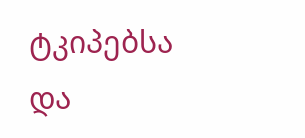ტკიპებსა და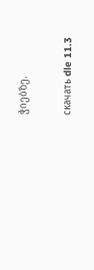ჭიებზე.

скачать dle 11.3